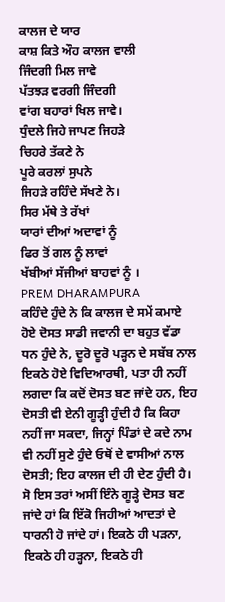ਕਾਲਜ ਦੇ ਯਾਰ
ਕਾਸ਼ ਕਿਤੇ ਔਹ ਕਾਲਜ ਵਾਲੀ
ਜਿੰਦਗੀ ਮਿਲ ਜਾਵੇ
ਪੱਤਝੜ ਵਰਗੀ ਜਿੰਦਗੀ
ਵਾਂਗ ਬਹਾਰਾਂ ਖਿਲ ਜਾਵੇ।
ਧੁੰਦਲੇ ਜਿਹੇ ਜਾਪਣ ਜਿਹੜੇ
ਚਿਹਰੇ ਤੱਕਣੇ ਨੇ
ਪੂਰੇ ਕਰਲਾਂ ਸੁਪਨੇ
ਜਿਹੜੇ ਰਹਿੰਦੇ ਸੱਖਣੇ ਨੇ।
ਸਿਰ ਮੱਥੇ ਤੇ ਰੱਖਾਂ
ਯਾਰਾਂ ਦੀਆਂ ਅਦਾਵਾਂ ਨੂੰ
ਫਿਰ ਤੋਂ ਗਲ ਨੂੰ ਲਾਵਾਂ
ਖੱਬੀਆਂ ਸੱਜੀਆਂ ਬਾਹਵਾਂ ਨੂੰ ।
PREM DHARAMPURA
ਕਹਿੰਦੇ ਹੁੰਦੇ ਨੇ ਕਿ ਕਾਲਜ ਦੇ ਸਮੇਂ ਕਮਾਏ ਹੋਏ ਦੋਸਤ ਸਾਡੀ ਜਵਾਨੀ ਦਾ ਬਹੁਤ ਵੱਡਾ ਧਨ ਹੁੰਦੇ ਨੇ, ਦੂਰੋ ਦੂਰੋ ਪੜ੍ਹਨ ਦੇ ਸਬੱਬ ਨਾਲ ਇਕਠੇ ਹੋਏ ਵਿਦਿਆਰਥੀ, ਪਤਾ ਹੀ ਨਹੀਂ ਲਗਦਾ ਕਿ ਕਦੋਂ ਦੋਸਤ ਬਣ ਜਾਂਦੇ ਹਨ, ਇਹ ਦੋਸਤੀ ਵੀ ਏਨੀ ਗੂੜ੍ਹੀ ਹੁੰਦੀ ਹੈ ਕਿ ਕਿਹਾ ਨਹੀਂ ਜਾ ਸਕਦਾ, ਜਿਨ੍ਹਾਂ ਪਿੰਡਾਂ ਦੇ ਕਦੇ ਨਾਮ ਵੀ ਨਹੀਂ ਸੁਣੇ ਹੁੰਦੇ ਓਥੋਂ ਦੇ ਵਾਸੀਆਂ ਨਾਲ ਦੋਸਤੀ; ਇਹ ਕਾਲਜ ਦੀ ਹੀ ਦੇਣ ਹੁੰਦੀ ਹੈ।
ਸੋ ਇਸ ਤਰਾਂ ਅਸੀਂ ਇੰਨੇ ਗੂੜ੍ਹੇ ਦੋਸਤ ਬਣ ਜਾਂਦੇ ਹਾਂ ਕਿ ਇੱਕੋ ਜਿਹੀਆਂ ਆਦਤਾਂ ਦੇ ਧਾਰਨੀ ਹੋ ਜਾਂਦੇ ਹਾਂ। ਇਕਠੇ ਹੀ ਪੜਨਾ, ਇਕਠੇ ਹੀ ਹੜ੍ਹਨਾ, ਇਕਠੇ ਹੀ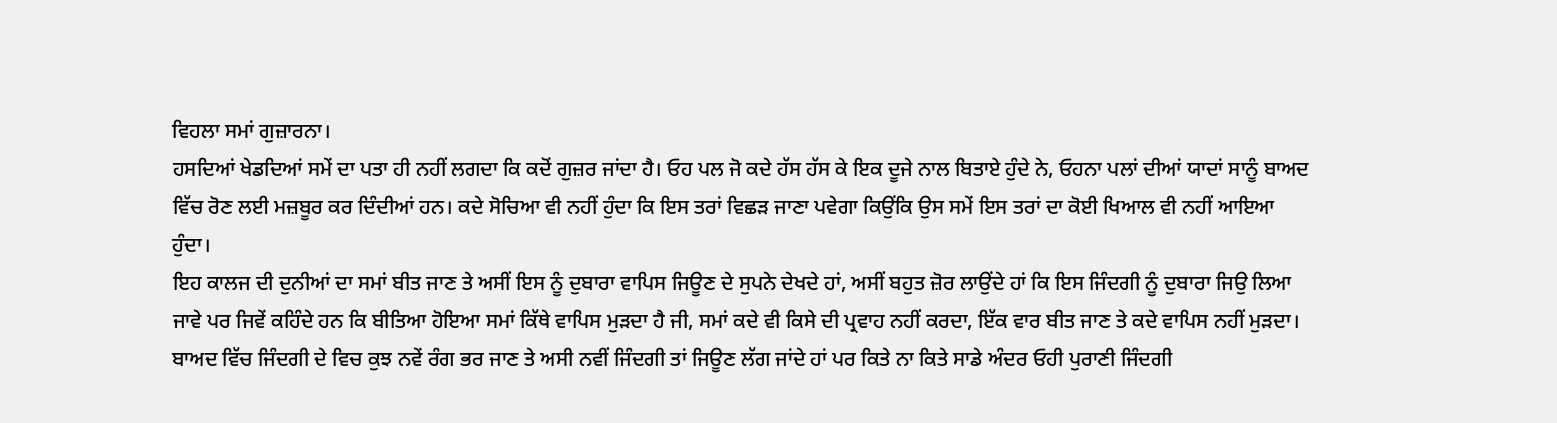ਵਿਹਲਾ ਸਮਾਂ ਗੁਜ਼ਾਰਨਾ।
ਹਸਦਿਆਂ ਖੇਡਦਿਆਂ ਸਮੇਂ ਦਾ ਪਤਾ ਹੀ ਨਹੀਂ ਲਗਦਾ ਕਿ ਕਦੋਂ ਗੁਜ਼ਰ ਜਾਂਦਾ ਹੈ। ਓਹ ਪਲ ਜੋ ਕਦੇ ਹੱਸ ਹੱਸ ਕੇ ਇਕ ਦੂਜੇ ਨਾਲ ਬਿਤਾਏ ਹੁੰਦੇ ਨੇ, ਓਹਨਾ ਪਲਾਂ ਦੀਆਂ ਯਾਦਾਂ ਸਾਨੂੰ ਬਾਅਦ ਵਿੱਚ ਰੋਣ ਲਈ ਮਜ਼ਬੂਰ ਕਰ ਦਿੰਦੀਆਂ ਹਨ। ਕਦੇ ਸੋਚਿਆ ਵੀ ਨਹੀਂ ਹੁੰਦਾ ਕਿ ਇਸ ਤਰਾਂ ਵਿਛੜ ਜਾਣਾ ਪਵੇਗਾ ਕਿਉਂਕਿ ਉਸ ਸਮੇਂ ਇਸ ਤਰਾਂ ਦਾ ਕੋਈ ਖਿਆਲ ਵੀ ਨਹੀਂ ਆਇਆ ਹੁੰਦਾ।
ਇਹ ਕਾਲਜ ਦੀ ਦੁਨੀਆਂ ਦਾ ਸਮਾਂ ਬੀਤ ਜਾਣ ਤੇ ਅਸੀਂ ਇਸ ਨੂੰ ਦੁਬਾਰਾ ਵਾਪਿਸ ਜਿਊਣ ਦੇ ਸੁਪਨੇ ਦੇਖਦੇ ਹਾਂ, ਅਸੀਂ ਬਹੁਤ ਜ਼ੋਰ ਲਾਉਂਦੇ ਹਾਂ ਕਿ ਇਸ ਜਿੰਦਗੀ ਨੂੰ ਦੁਬਾਰਾ ਜਿਉ ਲਿਆ ਜਾਵੇ ਪਰ ਜਿਵੇਂ ਕਹਿੰਦੇ ਹਨ ਕਿ ਬੀਤਿਆ ਹੋਇਆ ਸਮਾਂ ਕਿੱਥੇ ਵਾਪਿਸ ਮੁੜਦਾ ਹੈ ਜੀ, ਸਮਾਂ ਕਦੇ ਵੀ ਕਿਸੇ ਦੀ ਪ੍ਰਵਾਹ ਨਹੀਂ ਕਰਦਾ, ਇੱਕ ਵਾਰ ਬੀਤ ਜਾਣ ਤੇ ਕਦੇ ਵਾਪਿਸ ਨਹੀਂ ਮੁੜਦਾ।
ਬਾਅਦ ਵਿੱਚ ਜਿੰਦਗੀ ਦੇ ਵਿਚ ਕੁਝ ਨਵੇਂ ਰੰਗ ਭਰ ਜਾਣ ਤੇ ਅਸੀ ਨਵੀਂ ਜਿੰਦਗੀ ਤਾਂ ਜਿਊਣ ਲੱਗ ਜਾਂਦੇ ਹਾਂ ਪਰ ਕਿਤੇ ਨਾ ਕਿਤੇ ਸਾਡੇ ਅੰਦਰ ਓਹੀ ਪੁਰਾਣੀ ਜਿੰਦਗੀ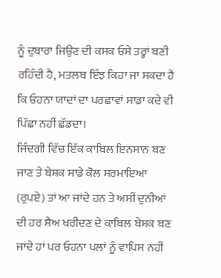ਨੂੰ ਦੁਬਾਰਾ ਜਿਉਣ ਦੀ ਕਸਕ ਓਸੇ ਤਰ੍ਹਾਂ ਬਣੀ ਰਹਿੰਦੀ ਹੈ, ਮਤਲਬ ਇੰਝ ਕਿਹਾ ਜਾ ਸਕਦਾ ਹੈ ਕਿ ਓਹਨਾ ਯਾਦਾਂ ਦਾ ਪਰਛਾਵਾਂ ਸਾਡਾ ਕਦੇ ਵੀ ਪਿੱਛਾ ਨਹੀਂ ਛੱਡਦਾ।
ਜਿੰਦਗੀ ਵਿੱਚ ਇੱਕ ਕਾਬਿਲ ਇਨਸਾਨ ਬਣ ਜਾਣ ਤੇ ਬੇਸ਼ਕ ਸਾਡੇ ਕੋਲ ਸਰਮਾਇਆ (ਰੁਪਏ) ਤਾਂ ਆ ਜਾਂਦੇ ਹਨ ਤੇ ਅਸੀਂ ਦੁਨੀਆਂ ਦੀ ਹਰ ਸ਼ੈਅ ਖਰੀਦਣ ਦੇ ਕਾਬਿਲ ਬੇਸ਼ਕ ਬਣ ਜਾਂਦੇ ਹਾਂ ਪਰ ਓਹਨਾ ਪਲਾਂ ਨੂੰ ਵਾਪਿਸ ਨਹੀਂ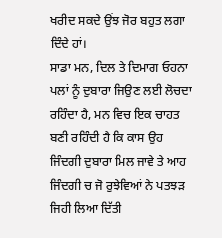ਖਰੀਦ ਸਕਦੇ ਉਂਝ ਜੋਰ ਬਹੁਤ ਲਗਾ ਦਿੰਦੇ ਹਾਂ।
ਸਾਡਾ ਮਨ, ਦਿਲ ਤੇ ਦਿਮਾਗ ਓਹਨਾ ਪਲਾਂ ਨੂੰ ਦੁਬਾਰਾ ਜਿਉਣ ਲਈ ਲੋਚਦਾ ਰਹਿੰਦਾ ਹੈ, ਮਨ ਵਿਚ ਇਕ ਚਾਹਤ ਬਣੀ ਰਹਿੰਦੀ ਹੈ ਕਿ ਕਾਸ ਉਹ ਜਿੰਦਗੀ ਦੁਬਾਰਾ ਮਿਲ ਜਾਵੇ ਤੇ ਆਹ ਜਿੰਦਗੀ ਚ ਜੋ ਰੁਝੇਵਿਆਂ ਨੇ ਪਤਝੜ ਜਿਹੀ ਲਿਆ ਦਿੱਤੀ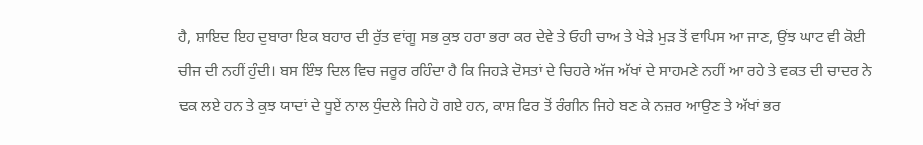ਹੈ, ਸ਼ਾਇਦ ਇਹ ਦੁਬਾਰਾ ਇਕ ਬਹਾਰ ਦੀ ਰੁੱਤ ਵਾਂਗੂ ਸਭ ਕੁਝ ਹਰਾ ਭਰਾ ਕਰ ਦੇਵੇ ਤੇ ਓਹੀ ਚਾਅ ਤੇ ਖੇੜੇ ਮੁੜ ਤੋਂ ਵਾਪਿਸ ਆ ਜਾਣ, ਉਂਝ ਘਾਟ ਵੀ ਕੋਈ ਚੀਜ ਦੀ ਨਹੀਂ ਹੁੰਦੀ। ਬਸ ਇੰਝ ਦਿਲ ਵਿਚ ਜਰੂਰ ਰਹਿੰਦਾ ਹੈ ਕਿ ਜਿਹੜੇ ਦੋਸਤਾਂ ਦੇ ਚਿਹਰੇ ਅੱਜ ਅੱਖਾਂ ਦੇ ਸਾਹਮਣੇ ਨਹੀਂ ਆ ਰਹੇ ਤੇ ਵਕਤ ਦੀ ਚਾਦਰ ਨੇ ਢਕ ਲਏ ਹਨ ਤੇ ਕੁਝ ਯਾਦਾਂ ਦੇ ਧੂਏਂ ਨਾਲ ਧੁੰਦਲੇ ਜਿਹੇ ਹੋ ਗਏ ਹਨ, ਕਾਸ਼ ਫਿਰ ਤੋਂ ਰੰਗੀਨ ਜਿਹੇ ਬਣ ਕੇ ਨਜ਼ਰ ਆਉਣ ਤੇ ਅੱਖਾਂ ਭਰ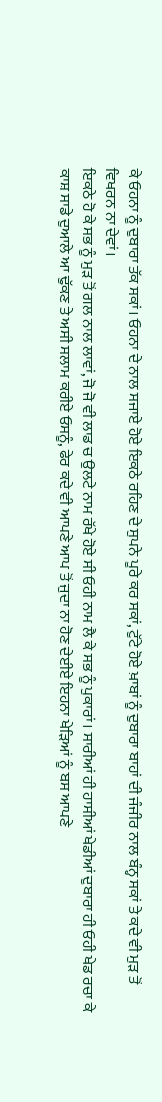ਕੇ ਓਹਨਾ ਨੂੰ ਦੁਬਾਰਾ ਤੱਕ ਸਕਾਂ। ਓਹਨਾ ਦੇ ਨਾਲ ਸਜਾਏ ਹੋਏ ਇਕਠੇ ਰਹਿਣ ਦੇ ਸੁਪਨੇ ਪੂਰੇ ਕਰ ਸਕਾਂ, ਟੁੱਟੇ ਹੋਏ ਖ਼ਾਬਾਂ ਨੂੰ ਦੁਬਾਰਾ ਬਾਹਾਂ ਦੀ ਜੰਜੀਰ ਨਾਲ ਬੰਨ੍ਹ ਸਕਾਂ ਤੇ ਕਦੇ ਵੀ ਮੁੜ ਤੋਂ ਵਿਖਰਨ ਨਾ ਦੇਵਾਂ।
ਇਕਠੇ ਹੋ ਕੇ ਸਭ ਨੂੰ ਮੁੜ ਤੋਂ ਗਲ ਨਾਲ ਲਾਵਾਂ, ਜੋ ਜੋ ਵੀ ਲਾਡ ਚ ਉਲਟੇ ਨਾਮ ਰੱਖੇ ਹੋਏ ਸੀ ਓਹੀ ਨਾਮ ਲੈ ਕੇ ਸਭ ਨੂੰ ਪੁਕਾਰਾਂ। ਸਾਰੀਆਂ ਹੀ ਹਾਸੀਆਂ ਖੇਡੀਆਂ ਦੁਬਾਰਾ ਹੀ ਓਹੀ ਖੇਡ ਰਚਾ ਕੇ ਕਾਸ਼ ਸਾਡੇ ਦੁਆਲੇ ਆ ਢੁੱਕਣ ਤੇ ਅਸੀ ਸਲਾਮ ਕਰੀਏ ਓਸਨੂੰ, ਫੇਰ ਕਦੇ ਵੀ ਆਪਣੇ ਆਪ ਤੋਂ ਜੁਦਾ ਨਾ ਹੋਣ ਦੇਈਏ ਇਹਨਾ ਖੇੜਿਆਂ ਨੂੰ ਬਸ ਆਪਣੇ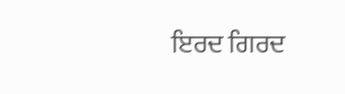ਇਰਦ ਗਿਰਦ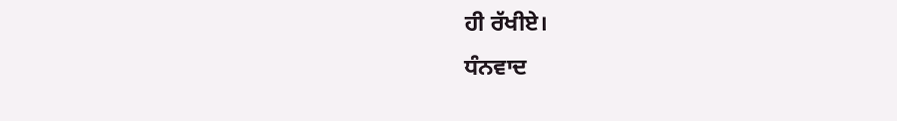ਹੀ ਰੱਖੀਏ।
ਧੰਨਵਾਦ